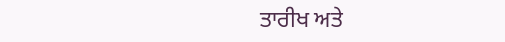ਤਾਰੀਖ ਅਤੇ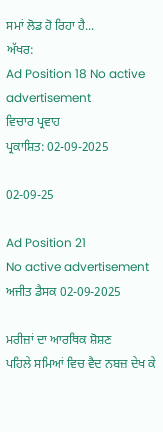ਸਮਾਂ ਲੋਡ ਹੋ ਰਿਹਾ ਹੈ...
ਅੱਖਰ:
Ad Position 18 No active advertisement
ਵਿਚਾਰ ਪ੍ਰਵਾਹ
ਪ੍ਰਕਾਸ਼ਿਤ: 02-09-2025

02-09-25

Ad Position 21
No active advertisement
ਅਜੀਤ ਡੈਸਕ 02-09-2025

ਮਰੀਜ਼ਾਂ ਦਾ ਆਰਥਿਕ ਸ਼ੋਸ਼ਣ
ਪਹਿਲੇ ਸਮਿਆਂ ਵਿਚ ਵੈਦ ਨਬਜ਼ ਦੇਖ ਕੇ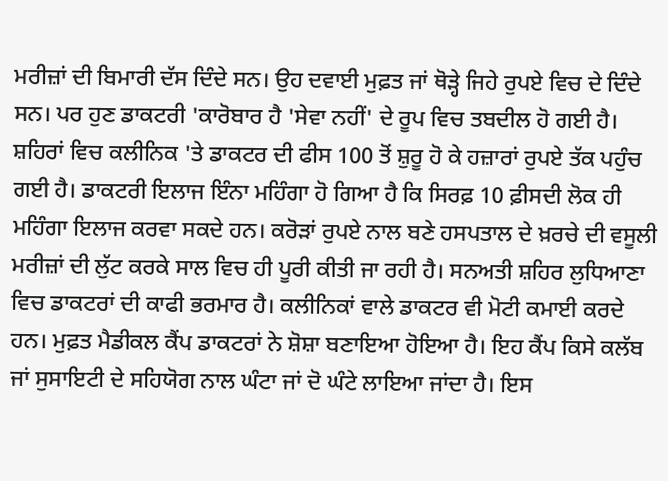ਮਰੀਜ਼ਾਂ ਦੀ ਬਿਮਾਰੀ ਦੱਸ ਦਿੰਦੇ ਸਨ। ਉਹ ਦਵਾਈ ਮੁਫ਼ਤ ਜਾਂ ਥੋੜ੍ਹੇ ਜਿਹੇ ਰੁਪਏ ਵਿਚ ਦੇ ਦਿੰਦੇ ਸਨ। ਪਰ ਹੁਣ ਡਾਕਟਰੀ 'ਕਾਰੋਬਾਰ ਹੈ 'ਸੇਵਾ ਨਹੀਂ' ਦੇ ਰੂਪ ਵਿਚ ਤਬਦੀਲ ਹੋ ਗਈ ਹੈ। ਸ਼ਹਿਰਾਂ ਵਿਚ ਕਲੀਨਿਕ 'ਤੇ ਡਾਕਟਰ ਦੀ ਫੀਸ 100 ਤੋਂ ਸ਼ੁਰੂ ਹੋ ਕੇ ਹਜ਼ਾਰਾਂ ਰੁਪਏ ਤੱਕ ਪਹੁੰਚ ਗਈ ਹੈ। ਡਾਕਟਰੀ ਇਲਾਜ ਇੰਨਾ ਮਹਿੰਗਾ ਹੋ ਗਿਆ ਹੈ ਕਿ ਸਿਰਫ਼ 10 ਫ਼ੀਸਦੀ ਲੋਕ ਹੀ ਮਹਿੰਗਾ ਇਲਾਜ ਕਰਵਾ ਸਕਦੇ ਹਨ। ਕਰੋੜਾਂ ਰੁਪਏ ਨਾਲ ਬਣੇ ਹਸਪਤਾਲ ਦੇ ਖ਼ਰਚੇ ਦੀ ਵਸੂਲੀ ਮਰੀਜ਼ਾਂ ਦੀ ਲੁੱਟ ਕਰਕੇ ਸਾਲ ਵਿਚ ਹੀ ਪੂਰੀ ਕੀਤੀ ਜਾ ਰਹੀ ਹੈ। ਸਨਅਤੀ ਸ਼ਹਿਰ ਲੁਧਿਆਣਾ ਵਿਚ ਡਾਕਟਰਾਂ ਦੀ ਕਾਫੀ ਭਰਮਾਰ ਹੈ। ਕਲੀਨਿਕਾਂ ਵਾਲੇ ਡਾਕਟਰ ਵੀ ਮੋਟੀ ਕਮਾਈ ਕਰਦੇ ਹਨ। ਮੁਫ਼ਤ ਮੈਡੀਕਲ ਕੈਂਪ ਡਾਕਟਰਾਂ ਨੇ ਸ਼ੋਸ਼ਾ ਬਣਾਇਆ ਹੋਇਆ ਹੈ। ਇਹ ਕੈਂਪ ਕਿਸੇ ਕਲੱਬ ਜਾਂ ਸੁਸਾਇਟੀ ਦੇ ਸਹਿਯੋਗ ਨਾਲ ਘੰਟਾ ਜਾਂ ਦੋ ਘੰਟੇ ਲਾਇਆ ਜਾਂਦਾ ਹੈ। ਇਸ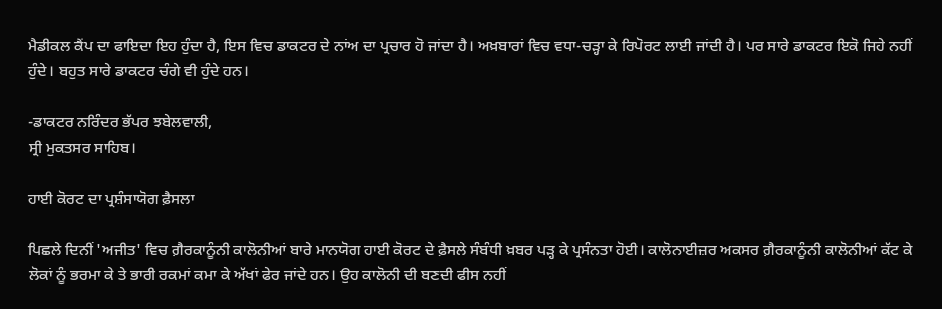ਮੈਡੀਕਲ ਕੈਂਪ ਦਾ ਫਾਇਦਾ ਇਹ ਹੁੰਦਾ ਹੈ, ਇਸ ਵਿਚ ਡਾਕਟਰ ਦੇ ਨਾਂਅ ਦਾ ਪ੍ਰਚਾਰ ਹੋ ਜਾਂਦਾ ਹੈ। ਅਖ਼ਬਾਰਾਂ ਵਿਚ ਵਧਾ-ਚੜ੍ਹਾ ਕੇ ਰਿਪੋਰਟ ਲਾਈ ਜਾਂਦੀ ਹੈ। ਪਰ ਸਾਰੇ ਡਾਕਟਰ ਇਕੋ ਜਿਹੇ ਨਹੀਂ ਹੁੰਦੇ। ਬਹੁਤ ਸਾਰੇ ਡਾਕਟਰ ਚੰਗੇ ਵੀ ਹੁੰਦੇ ਹਨ।

-ਡਾਕਟਰ ਨਰਿੰਦਰ ਭੱਪਰ ਝਬੇਲਵਾਲੀ,
ਸ੍ਰੀ ਮੁਕਤਸਰ ਸਾਹਿਬ।

ਹਾਈ ਕੋਰਟ ਦਾ ਪ੍ਰਸ਼ੰਸਾਯੋਗ ਫ਼ੈਸਲਾ

ਪਿਛਲੇ ਦਿਨੀਂ 'ਅਜੀਤ' ਵਿਚ ਗ਼ੈਰਕਾਨੂੰਨੀ ਕਾਲੋਨੀਆਂ ਬਾਰੇ ਮਾਨਯੋਗ ਹਾਈ ਕੋਰਟ ਦੇ ਫ਼ੈਸਲੇ ਸੰਬੰਧੀ ਖ਼ਬਰ ਪੜ੍ਹ ਕੇ ਪ੍ਰਸੰਨਤਾ ਹੋਈ। ਕਾਲੋਨਾਈਜ਼ਰ ਅਕਸਰ ਗ਼ੈਰਕਾਨੂੰਨੀ ਕਾਲੋਨੀਆਂ ਕੱਟ ਕੇ ਲੋਕਾਂ ਨੂੰ ਭਰਮਾ ਕੇ ਤੇ ਭਾਰੀ ਰਕਮਾਂ ਕਮਾ ਕੇ ਅੱਖਾਂ ਫੇਰ ਜਾਂਦੇ ਹਨ। ਉਹ ਕਾਲੋਨੀ ਦੀ ਬਣਦੀ ਫੀਸ ਨਹੀਂ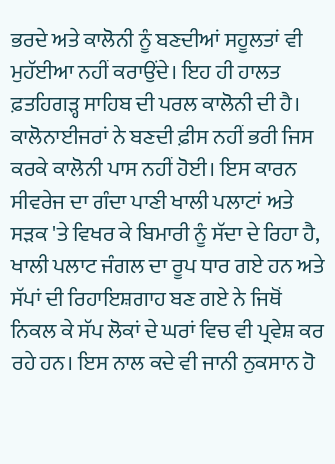ਭਰਦੇ ਅਤੇ ਕਾਲੋਨੀ ਨੂੰ ਬਣਦੀਆਂ ਸਹੂਲਤਾਂ ਵੀ ਮੁਹੱਈਆ ਨਹੀਂ ਕਰਾਉਂਦੇ। ਇਹ ਹੀ ਹਾਲਤ ਫ਼ਤਹਿਗੜ੍ਹ ਸਾਹਿਬ ਦੀ ਪਰਲ ਕਾਲੋਨੀ ਦੀ ਹੈ। ਕਾਲੋਨਾਈਜਰਾਂ ਨੇ ਬਣਦੀ ਫ਼ੀਸ ਨਹੀਂ ਭਰੀ ਜਿਸ ਕਰਕੇ ਕਾਲੋਨੀ ਪਾਸ ਨਹੀਂ ਹੋਈ। ਇਸ ਕਾਰਨ ਸੀਵਰੇਜ ਦਾ ਗੰਦਾ ਪਾਣੀ ਖਾਲੀ ਪਲਾਟਾਂ ਅਤੇ ਸੜਕ 'ਤੇ ਵਿਖਰ ਕੇ ਬਿਮਾਰੀ ਨੂੰ ਸੱਦਾ ਦੇ ਰਿਹਾ ਹੈ, ਖਾਲੀ ਪਲਾਟ ਜੰਗਲ ਦਾ ਰੂਪ ਧਾਰ ਗਏ ਹਨ ਅਤੇ ਸੱਪਾਂ ਦੀ ਰਿਹਾਇਸ਼ਗਾਹ ਬਣ ਗਏ ਨੇ ਜਿਥੋਂ ਨਿਕਲ ਕੇ ਸੱਪ ਲੋਕਾਂ ਦੇ ਘਰਾਂ ਵਿਚ ਵੀ ਪ੍ਰਵੇਸ਼ ਕਰ ਰਹੇ ਹਨ। ਇਸ ਨਾਲ ਕਦੇ ਵੀ ਜਾਨੀ ਨੁਕਸਾਨ ਹੋ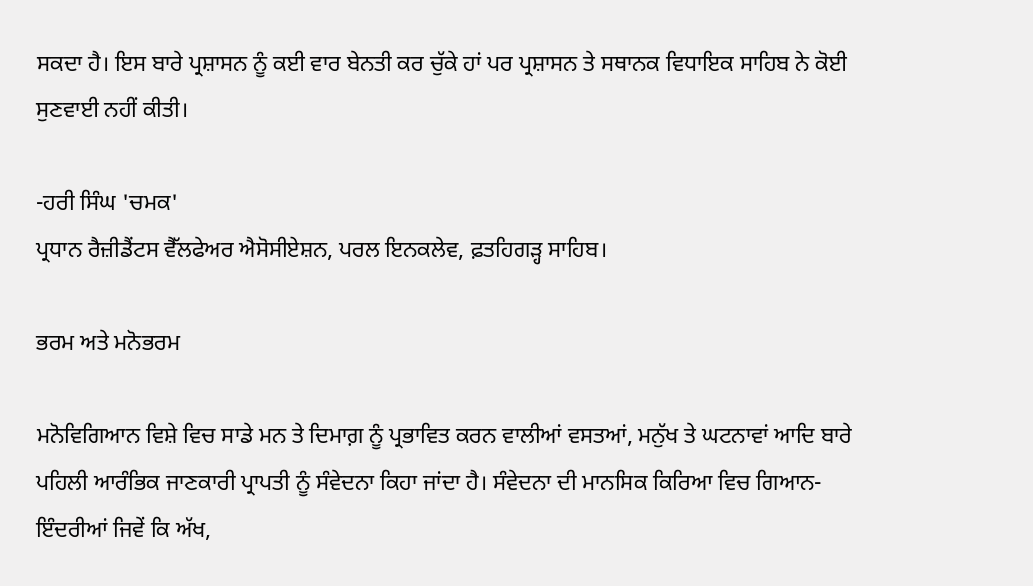ਸਕਦਾ ਹੈ। ਇਸ ਬਾਰੇ ਪ੍ਰਸ਼ਾਸਨ ਨੂੰ ਕਈ ਵਾਰ ਬੇਨਤੀ ਕਰ ਚੁੱਕੇ ਹਾਂ ਪਰ ਪ੍ਰਸ਼ਾਸਨ ਤੇ ਸਥਾਨਕ ਵਿਧਾਇਕ ਸਾਹਿਬ ਨੇ ਕੋਈ ਸੁਣਵਾਈ ਨਹੀਂ ਕੀਤੀ।

-ਹਰੀ ਸਿੰਘ 'ਚਮਕ'
ਪ੍ਰਧਾਨ ਰੈਜ਼ੀਡੈਂਟਸ ਵੈੱਲਫੇਅਰ ਐਸੋਸੀਏਸ਼ਨ, ਪਰਲ ਇਨਕਲੇਵ, ਫ਼ਤਹਿਗੜ੍ਹ ਸਾਹਿਬ।

ਭਰਮ ਅਤੇ ਮਨੋਭਰਮ

ਮਨੋਵਿਗਿਆਨ ਵਿਸ਼ੇ ਵਿਚ ਸਾਡੇ ਮਨ ਤੇ ਦਿਮਾਗ਼ ਨੂੰ ਪ੍ਰਭਾਵਿਤ ਕਰਨ ਵਾਲੀਆਂ ਵਸਤਆਂ, ਮਨੁੱਖ ਤੇ ਘਟਨਾਵਾਂ ਆਦਿ ਬਾਰੇ ਪਹਿਲੀ ਆਰੰਭਿਕ ਜਾਣਕਾਰੀ ਪ੍ਰਾਪਤੀ ਨੂੰ ਸੰਵੇਦਨਾ ਕਿਹਾ ਜਾਂਦਾ ਹੈ। ਸੰਵੇਦਨਾ ਦੀ ਮਾਨਸਿਕ ਕਿਰਿਆ ਵਿਚ ਗਿਆਨ-ਇੰਦਰੀਆਂ ਜਿਵੇਂ ਕਿ ਅੱਖ,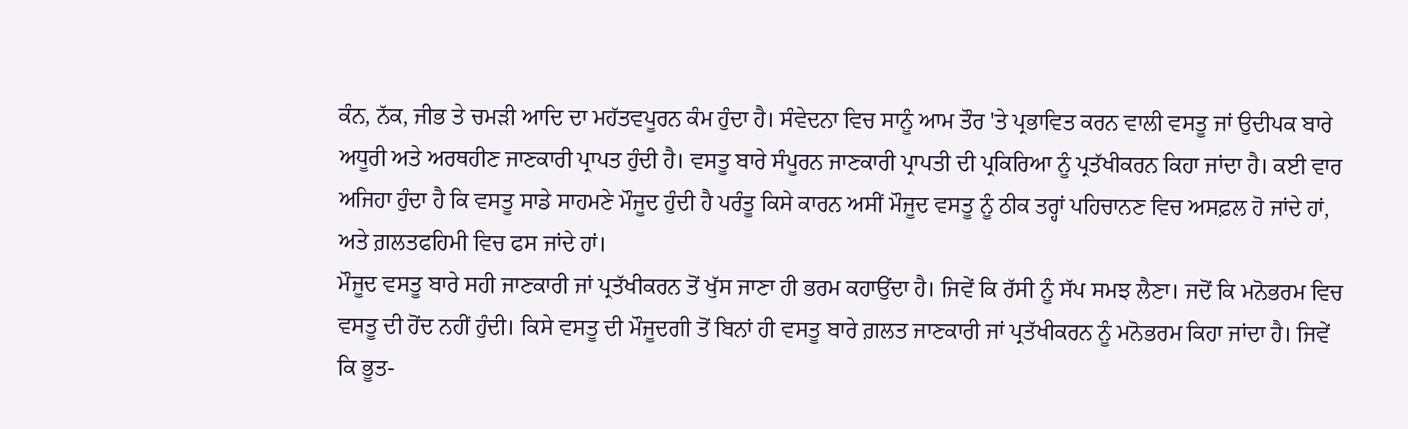ਕੰਨ, ਨੱਕ, ਜੀਭ ਤੇ ਚਮੜੀ ਆਦਿ ਦਾ ਮਹੱਤਵਪੂਰਨ ਕੰਮ ਹੁੰਦਾ ਹੈ। ਸੰਵੇਦਨਾ ਵਿਚ ਸਾਨੂੰ ਆਮ ਤੌਰ 'ਤੇ ਪ੍ਰਭਾਵਿਤ ਕਰਨ ਵਾਲੀ ਵਸਤੂ ਜਾਂ ਉਦੀਪਕ ਬਾਰੇ ਅਧੂਰੀ ਅਤੇ ਅਰਥਹੀਣ ਜਾਣਕਾਰੀ ਪ੍ਰਾਪਤ ਹੁੰਦੀ ਹੈ। ਵਸਤੂ ਬਾਰੇ ਸੰਪੂਰਨ ਜਾਣਕਾਰੀ ਪ੍ਰਾਪਤੀ ਦੀ ਪ੍ਰਕਿਰਿਆ ਨੂੰ ਪ੍ਰਤੱਖੀਕਰਨ ਕਿਹਾ ਜਾਂਦਾ ਹੈ। ਕਈ ਵਾਰ ਅਜਿਹਾ ਹੁੰਦਾ ਹੈ ਕਿ ਵਸਤੂ ਸਾਡੇ ਸਾਹਮਣੇ ਮੌਜੂਦ ਹੁੰਦੀ ਹੈ ਪਰੰਤੂ ਕਿਸੇ ਕਾਰਨ ਅਸੀਂ ਮੌਜੂਦ ਵਸਤੂ ਨੂੰ ਠੀਕ ਤਰ੍ਹਾਂ ਪਹਿਚਾਨਣ ਵਿਚ ਅਸਫ਼ਲ ਹੋ ਜਾਂਦੇ ਹਾਂ, ਅਤੇ ਗ਼ਲਤਫਹਿਮੀ ਵਿਚ ਫਸ ਜਾਂਦੇ ਹਾਂ।
ਮੌਜੂਦ ਵਸਤੂ ਬਾਰੇ ਸਹੀ ਜਾਣਕਾਰੀ ਜਾਂ ਪ੍ਰਤੱਖੀਕਰਨ ਤੋਂ ਖੁੱਸ ਜਾਣਾ ਹੀ ਭਰਮ ਕਹਾਉਂਦਾ ਹੈ। ਜਿਵੇਂ ਕਿ ਰੱਸੀ ਨੂੰ ਸੱਪ ਸਮਝ ਲੈਣਾ। ਜਦੋਂ ਕਿ ਮਨੋਭਰਮ ਵਿਚ ਵਸਤੂ ਦੀ ਹੋਂਦ ਨਹੀਂ ਹੁੰਦੀ। ਕਿਸੇ ਵਸਤੂ ਦੀ ਮੌਜੂਦਗੀ ਤੋਂ ਬਿਨਾਂ ਹੀ ਵਸਤੂ ਬਾਰੇ ਗ਼ਲਤ ਜਾਣਕਾਰੀ ਜਾਂ ਪ੍ਰਤੱਖੀਕਰਨ ਨੂੰ ਮਨੋਭਰਮ ਕਿਹਾ ਜਾਂਦਾ ਹੈ। ਜਿਵੇਂ ਕਿ ਭੂਤ-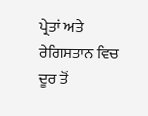ਪ੍ਰੇਤਾਂ ਅਤੇ ਰੇਗਿਸਤਾਨ ਵਿਚ ਦੂਰ ਤੋਂ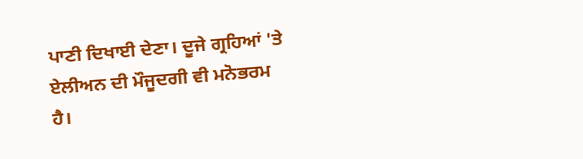ਪਾਣੀ ਦਿਖਾਈ ਦੇਣਾ। ਦੂਜੇ ਗ੍ਰਹਿਆਂ 'ਤੇ ਏਲੀਅਨ ਦੀ ਮੌਜੂਦਗੀ ਵੀ ਮਨੋਭਰਮ ਹੈ।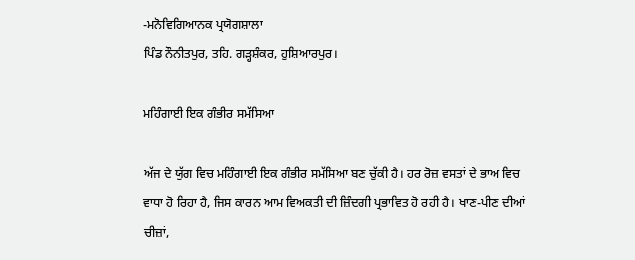-ਮਨੋਵਿਗਿਆਨਕ ਪ੍ਰਯੋਗਸ਼ਾਲਾ
ਪਿੰਡ ਨੌਨੀਤਪੁਰ, ਤਹਿ. ਗੜ੍ਹਸ਼ੰਕਰ, ਹੁਸ਼ਿਆਰਪੁਰ।

ਮਹਿੰਗਾਈ ਇਕ ਗੰਭੀਰ ਸਮੱਸਿਆ

ਅੱਜ ਦੇ ਯੁੱਗ ਵਿਚ ਮਹਿੰਗਾਈ ਇਕ ਗੰਭੀਰ ਸਮੱਸਿਆ ਬਣ ਚੁੱਕੀ ਹੈ। ਹਰ ਰੋਜ਼ ਵਸਤਾਂ ਦੇ ਭਾਅ ਵਿਚ ਵਾਧਾ ਹੋ ਰਿਹਾ ਹੈ, ਜਿਸ ਕਾਰਨ ਆਮ ਵਿਅਕਤੀ ਦੀ ਜ਼ਿੰਦਗੀ ਪ੍ਰਭਾਵਿਤ ਹੋ ਰਹੀ ਹੈ। ਖਾਣ-ਪੀਣ ਦੀਆਂ ਚੀਜ਼ਾਂ,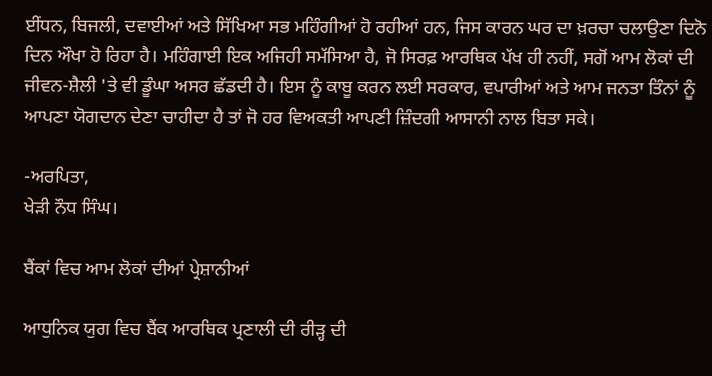ਈਂਧਨ, ਬਿਜਲੀ, ਦਵਾਈਆਂ ਅਤੇ ਸਿੱਖਿਆ ਸਭ ਮਹਿੰਗੀਆਂ ਹੋ ਰਹੀਆਂ ਹਨ, ਜਿਸ ਕਾਰਨ ਘਰ ਦਾ ਖ਼ਰਚਾ ਚਲਾਉਣਾ ਦਿਨੋ ਦਿਨ ਔਖਾ ਹੋ ਰਿਹਾ ਹੈ। ਮਹਿੰਗਾਈ ਇਕ ਅਜਿਹੀ ਸਮੱਸਿਆ ਹੈ, ਜੋ ਸਿਰਫ਼ ਆਰਥਿਕ ਪੱਖ ਹੀ ਨਹੀਂ, ਸਗੋਂ ਆਮ ਲੋਕਾਂ ਦੀ ਜੀਵਨ-ਸ਼ੈਲੀ 'ਤੇ ਵੀ ਡੂੰਘਾ ਅਸਰ ਛੱਡਦੀ ਹੈ। ਇਸ ਨੂੰ ਕਾਬੂ ਕਰਨ ਲਈ ਸਰਕਾਰ, ਵਪਾਰੀਆਂ ਅਤੇ ਆਮ ਜਨਤਾ ਤਿੰਨਾਂ ਨੂੰ ਆਪਣਾ ਯੋਗਦਾਨ ਦੇਣਾ ਚਾਹੀਦਾ ਹੈ ਤਾਂ ਜੋ ਹਰ ਵਿਅਕਤੀ ਆਪਣੀ ਜ਼ਿੰਦਗੀ ਆਸਾਨੀ ਨਾਲ ਬਿਤਾ ਸਕੇ।

-ਅਰਪਿਤਾ,
ਖੇੜੀ ਨੌਧ ਸਿੰਘ।

ਬੈਂਕਾਂ ਵਿਚ ਆਮ ਲੋਕਾਂ ਦੀਆਂ ਪ੍ਰੇਸ਼ਾਨੀਆਂ

ਆਧੁਨਿਕ ਯੁਗ ਵਿਚ ਬੈਂਕ ਆਰਥਿਕ ਪ੍ਰਣਾਲੀ ਦੀ ਰੀੜ੍ਹ ਦੀ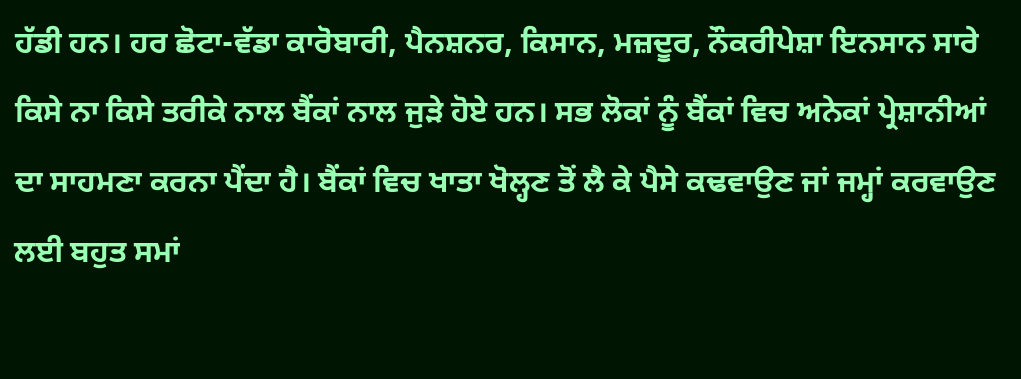ਹੱਡੀ ਹਨ। ਹਰ ਛੋਟਾ-ਵੱਡਾ ਕਾਰੋਬਾਰੀ, ਪੈਨਸ਼ਨਰ, ਕਿਸਾਨ, ਮਜ਼ਦੂਰ, ਨੌਕਰੀਪੇਸ਼ਾ ਇਨਸਾਨ ਸਾਰੇ ਕਿਸੇ ਨਾ ਕਿਸੇ ਤਰੀਕੇ ਨਾਲ ਬੈਂਕਾਂ ਨਾਲ ਜੁੜੇ ਹੋਏ ਹਨ। ਸਭ ਲੋਕਾਂ ਨੂੰ ਬੈਂਕਾਂ ਵਿਚ ਅਨੇਕਾਂ ਪ੍ਰੇਸ਼ਾਨੀਆਂ ਦਾ ਸਾਹਮਣਾ ਕਰਨਾ ਪੈਂਦਾ ਹੈ। ਬੈਂਕਾਂ ਵਿਚ ਖਾਤਾ ਖੋਲ੍ਹਣ ਤੋਂ ਲੈ ਕੇ ਪੈਸੇ ਕਢਵਾਉਣ ਜਾਂ ਜਮ੍ਹਾਂ ਕਰਵਾਉਣ ਲਈ ਬਹੁਤ ਸਮਾਂ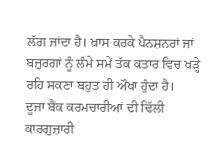ਲੱਗ ਜਾਂਦਾ ਹੈ। ਖ਼ਾਸ ਕਰਕੇ ਪੈਨਸ਼ਨਰਾਂ ਜਾਂ ਬਜ਼ੁਰਗਾਂ ਨੂੰ ਲੰਮੇ ਸਮੇਂ ਤੱਕ ਕਤਾਰ ਵਿਚ ਖੜ੍ਹੇ ਰਹਿ ਸਕਣਾ ਬਹੁਤ ਹੀ ਔਖਾ ਹੁੰਦਾ ਹੈ।
ਦੂਜਾ ਬੈਂਕ ਕਰਮਚਾਰੀਆਂ ਦੀ ਢਿੱਲੀ ਕਾਰਗੁਜ਼ਾਰੀ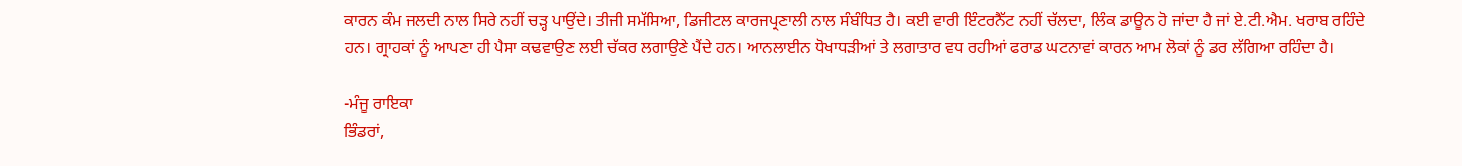ਕਾਰਨ ਕੰਮ ਜਲਦੀ ਨਾਲ ਸਿਰੇ ਨਹੀਂ ਚੜ੍ਹ ਪਾਉਂਦੇ। ਤੀਜੀ ਸਮੱਸਿਆ, ਡਿਜੀਟਲ ਕਾਰਜਪ੍ਰਣਾਲੀ ਨਾਲ ਸੰਬੰਧਿਤ ਹੈ। ਕਈ ਵਾਰੀ ਇੰਟਰਨੈੱਟ ਨਹੀਂ ਚੱਲਦਾ, ਲਿੰਕ ਡਾਊਨ ਹੋ ਜਾਂਦਾ ਹੈ ਜਾਂ ਏ.ਟੀ.ਐਮ. ਖਰਾਬ ਰਹਿੰਦੇ ਹਨ। ਗ੍ਰਾਹਕਾਂ ਨੂੰ ਆਪਣਾ ਹੀ ਪੈਸਾ ਕਢਵਾਉਣ ਲਈ ਚੱਕਰ ਲਗਾਉਣੇ ਪੈਂਦੇ ਹਨ। ਆਨਲਾਈਨ ਧੋਖਾਧੜੀਆਂ ਤੇ ਲਗਾਤਾਰ ਵਧ ਰਹੀਆਂ ਫਰਾਡ ਘਟਨਾਵਾਂ ਕਾਰਨ ਆਮ ਲੋਕਾਂ ਨੂੰ ਡਰ ਲੱਗਿਆ ਰਹਿੰਦਾ ਹੈ।

-ਮੰਜੂ ਰਾਇਕਾ
ਭਿੰਡਰਾਂ,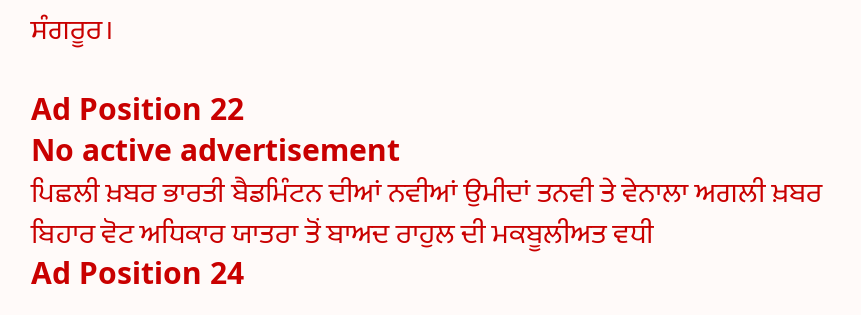ਸੰਗਰੂਰ।

Ad Position 22
No active advertisement
ਪਿਛਲੀ ਖ਼ਬਰ ਭਾਰਤੀ ਬੈਡਮਿੰਟਨ ਦੀਆਂ ਨਵੀਆਂ ਉਮੀਦਾਂ ਤਨਵੀ ਤੇ ਵੇਨਾਲਾ ਅਗਲੀ ਖ਼ਬਰ ਬਿਹਾਰ ਵੋਟ ਅਧਿਕਾਰ ਯਾਤਰਾ ਤੋਂ ਬਾਅਦ ਰਾਹੁਲ ਦੀ ਮਕਬੂਲੀਅਤ ਵਧੀ
Ad Position 24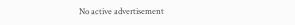No active advertisement